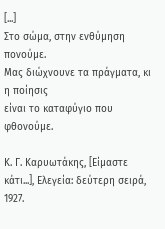[...]
Στο σώμα, στην ενθύμηση πονούμε.
Μας διώχνουνε τα πράγματα, κι η ποίησις
είναι το καταφύγιο που φθονούμε.

Κ. Γ. Καρυωτάκης, [Είμαστε κάτι...], Ελεγεία: δεύτερη σειρά, 1927.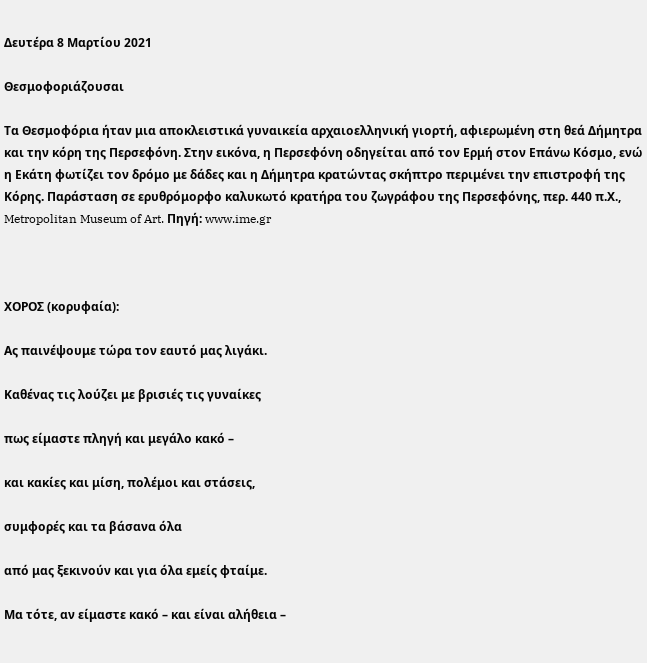Δευτέρα 8 Μαρτίου 2021

Θεσμοφοριάζουσαι

Τα Θεσμοφόρια ήταν μια αποκλειστικά γυναικεία αρχαιοελληνική γιορτή, αφιερωμένη στη θεά Δήμητρα και την κόρη της Περσεφόνη. Στην εικόνα, η Περσεφόνη οδηγείται από τον Ερμή στον Επάνω Κόσμο, ενώ η Εκάτη φωτίζει τον δρόμο με δάδες και η Δήμητρα κρατώντας σκήπτρο περιμένει την επιστροφή της Κόρης. Παράσταση σε ερυθρόμορφο καλυκωτό κρατήρα του ζωγράφου της Περσεφόνης, περ. 440 π.Χ., Metropolitan Museum of Art. Πηγή: www.ime.gr



ΧΟΡΟΣ (κορυφαία):

Ας παινέψουμε τώρα τον εαυτό μας λιγάκι.

Καθένας τις λούζει με βρισιές τις γυναίκες

πως είμαστε πληγή και μεγάλο κακό –

και κακίες και μίση, πολέμοι και στάσεις,

συμφορές και τα βάσανα όλα

από μας ξεκινούν και για όλα εμείς φταίμε.

Μα τότε, αν είμαστε κακό – και είναι αλήθεια –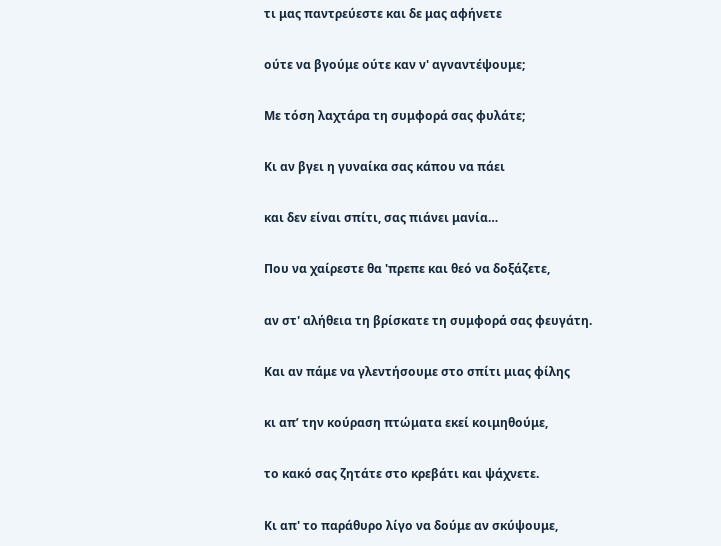τι μας παντρεύεστε και δε μας αφήνετε

ούτε να βγούμε ούτε καν ν' αγναντέψουμε;

Με τόση λαχτάρα τη συμφορά σας φυλάτε;

Κι αν βγει η γυναίκα σας κάπου να πάει

και δεν είναι σπίτι, σας πιάνει μανία…

Που να χαίρεστε θα 'πρεπε και θεό να δοξάζετε,

αν στ' αλήθεια τη βρίσκατε τη συμφορά σας φευγάτη.

Και αν πάμε να γλεντήσουμε στο σπίτι μιας φίλης

κι απ’ την κούραση πτώματα εκεί κοιμηθούμε,

το κακό σας ζητάτε στο κρεβάτι και ψάχνετε.

Κι απ' το παράθυρο λίγο να δούμε αν σκύψουμε,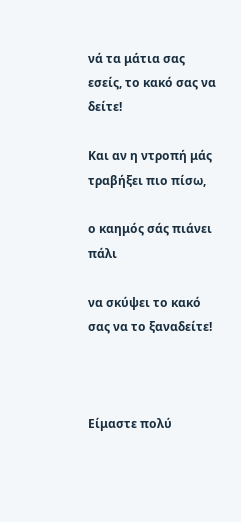νά τα μάτια σας εσείς, το κακό σας να δείτε!

Και αν η ντροπή μάς τραβήξει πιο πίσω,

ο καημός σάς πιάνει πάλι

να σκύψει το κακό σας να το ξαναδείτε!



Είμαστε πολύ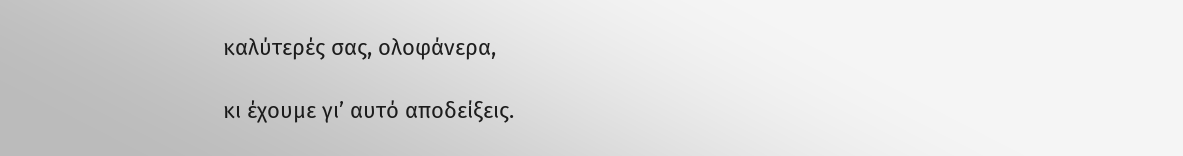καλύτερές σας, ολοφάνερα,

κι έχουμε γι’ αυτό αποδείξεις.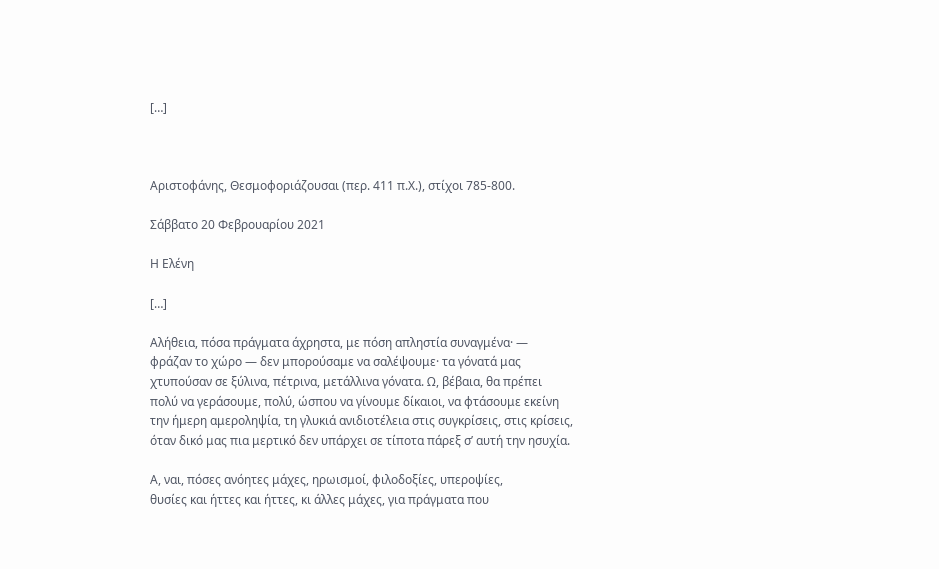[…]



Αριστοφάνης, Θεσμοφοριάζουσαι (περ. 411 π.Χ.), στίχοι 785-800.

Σάββατο 20 Φεβρουαρίου 2021

Η Ελένη

[…]

Αλήθεια, πόσα πράγματα άχρηστα, με πόση απληστία συναγμένα· —
φράζαν το χώρο — δεν μπορούσαμε να σαλέψουμε· τα γόνατά μας
χτυπούσαν σε ξύλινα, πέτρινα, μετάλλινα γόνατα. Ω, βέβαια, θα πρέπει
πολύ να γεράσουμε, πολύ, ώσπου να γίνουμε δίκαιοι, να φτάσουμε εκείνη
την ήμερη αμεροληψία, τη γλυκιά ανιδιοτέλεια στις συγκρίσεις, στις κρίσεις,
όταν δικό μας πια μερτικό δεν υπάρχει σε τίποτα πάρεξ σ’ αυτή την ησυχία.

Α, ναι, πόσες ανόητες μάχες, ηρωισμοί, φιλοδοξίες, υπεροψίες,
θυσίες και ήττες και ήττες, κι άλλες μάχες, για πράγματα που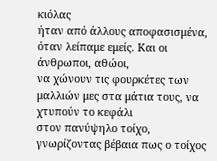κιόλας
ήταν από άλλους αποφασισμένα, όταν λείπαμε εμείς. Και οι άνθρωποι, αθώοι,
να χώνουν τις φουρκέτες των μαλλιών μες στα μάτια τους, να χτυπούν το κεφάλι
στον πανύψηλο τοίχο, γνωρίζοντας βέβαια πως ο τοίχος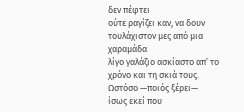δεν πέφτει
ούτε ραγίζει καν, να δουν τουλάχιστον μες από μια χαραμάδα
λίγο γαλάζιο ασκίαστο απ’ το χρόνο και τη σκιά τους. Ωστόσο —ποιός ξέρει—
ίσως εκεί που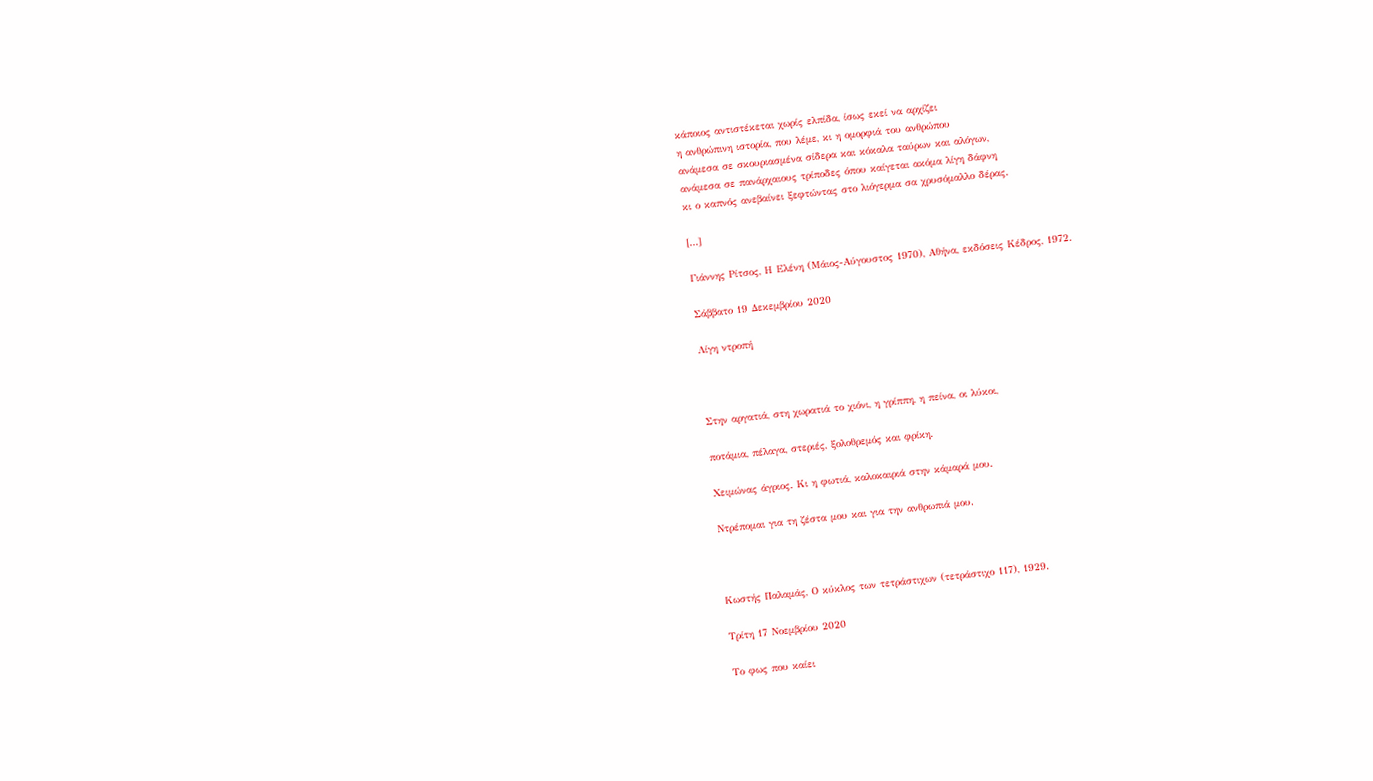κάποιος αντιστέκεται χωρίς ελπίδα, ίσως εκεί να αρχίζει
η ανθρώπινη ιστορία, που λέμε, κι η ομορφιά του ανθρώπου
ανάμεσα σε σκουριασμένα σίδερα και κόκαλα ταύρων και αλόγων,
ανάμεσα σε πανάρχαιους τρίποδες όπου καίγεται ακόμα λίγη δάφνη
κι ο καπνός ανεβαίνει ξεφτώντας στο λιόγερμα σα χρυσόμαλλο δέρας.

[…]

Γιάννης Ρίτσος, Η Ελένη (Μάιος-Αύγουστος 1970), Αθήνα, εκδόσεις Κέδρος, 1972.

Σάββατο 19 Δεκεμβρίου 2020

Λίγη ντροπή



Στην αργατιά, στη χωρατιά το χιόνι, η γρίππη, η πείνα, οι λύκοι,

ποτάμια, πέλαγα, στεριές, ξολοθρεμός και φρίκη.

Χειμώνας άγριος. Κι η φωτιά, καλοκαιριά στην κάμαρά μου.

Ντρέπομαι για τη ζέστα μου και για την ανθρωπιά μου.



Κωστής Παλαμάς, Ο κύκλος των τετράστιχων (τετράστιχο 117), 1929.

Τρίτη 17 Νοεμβρίου 2020

Το φως που καίει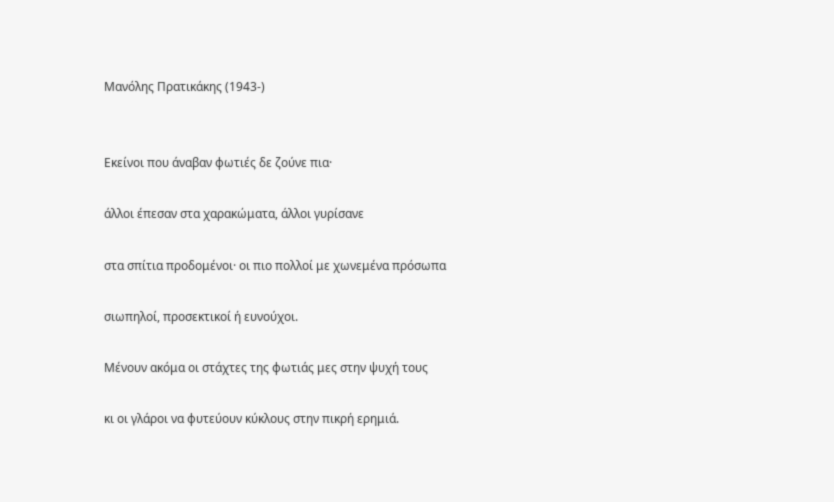Μανόλης Πρατικάκης (1943-)


Εκείνοι που άναβαν φωτιές δε ζούνε πια·

άλλοι έπεσαν στα χαρακώματα, άλλοι γυρίσανε

στα σπίτια προδομένοι· οι πιο πολλοί με χωνεμένα πρόσωπα

σιωπηλοί, προσεκτικοί ή ευνούχοι.

Μένουν ακόμα οι στάχτες της φωτιάς μες στην ψυχή τους

κι οι γλάροι να φυτεύουν κύκλους στην πικρή ερημιά.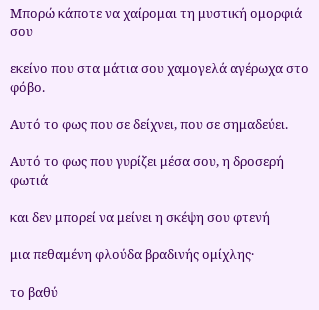Μπορώ κάποτε να χαίρομαι τη μυστική ομορφιά σου

εκείνο που στα μάτια σου χαμογελά αγέρωχα στο φόβο.

Αυτό το φως που σε δείχνει, που σε σημαδεύει.

Αυτό το φως που γυρίζει μέσα σου, η δροσερή φωτιά

και δεν μπορεί να μείνει η σκέψη σου φτενή

μια πεθαμένη φλούδα βραδινής ομίχλης·

το βαθύ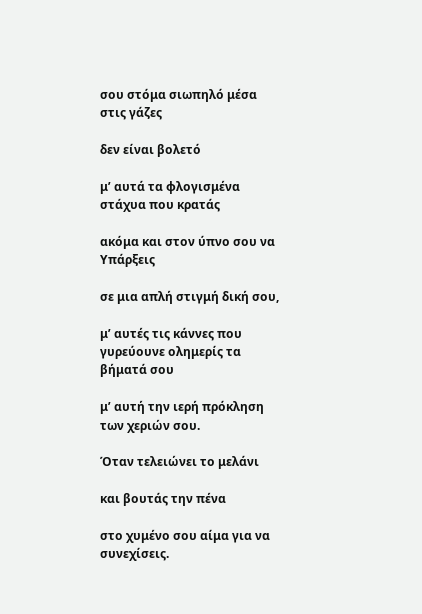σου στόμα σιωπηλό μέσα στις γάζες

δεν είναι βολετό

μ’ αυτά τα φλογισμένα στάχυα που κρατάς

ακόμα και στον ύπνο σου να Υπάρξεις

σε μια απλή στιγμή δική σου,

μ’ αυτές τις κάννες που γυρεύουνε ολημερίς τα βήματά σου

μ’ αυτή την ιερή πρόκληση των χεριών σου.

Όταν τελειώνει το μελάνι

και βουτάς την πένα

στο χυμένο σου αίμα για να συνεχίσεις.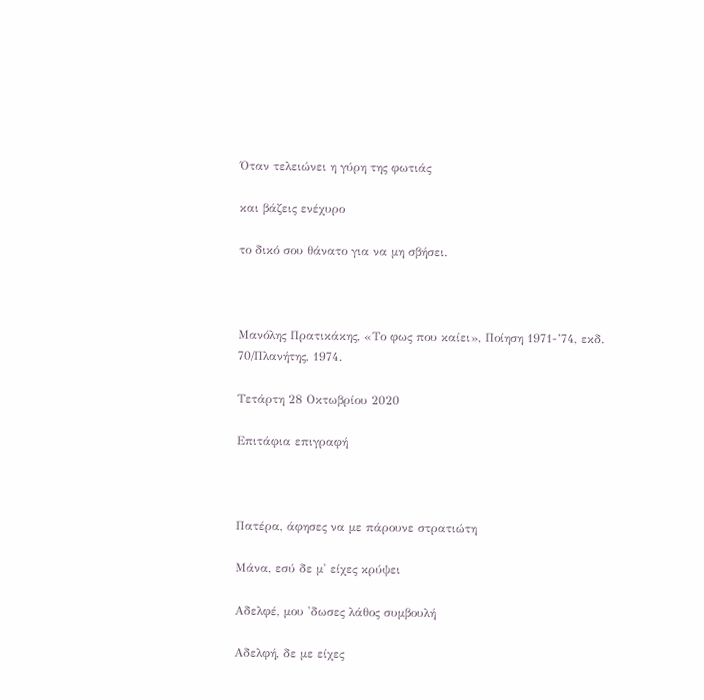Όταν τελειώνει η γύρη της φωτιάς

και βάζεις ενέχυρο

το δικό σου θάνατο για να μη σβήσει.



Μανόλης Πρατικάκης, «Το φως που καίει», Ποίηση 1971-’74, εκδ. 70/Πλανήτης, 1974.

Τετάρτη 28 Οκτωβρίου 2020

Επιτάφια επιγραφή



Πατέρα, άφησες να με πάρουνε στρατιώτη

Μάνα, εσύ δε μ' είχες κρύψει

Αδελφέ, μου 'δωσες λάθος συμβουλή

Αδελφή, δε με είχες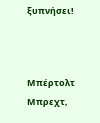ξυπνήσει!



Μπέρτολτ Μπρεχτ,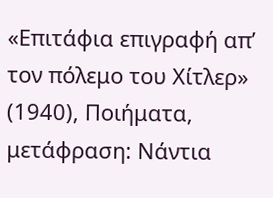«Επιτάφια επιγραφή απ’ τον πόλεμο του Χίτλερ» (1940), Ποιήματα, μετάφραση: Νάντια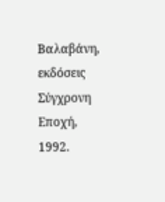Βαλαβάνη, εκδόσεις Σύγχρονη Εποχή, 1992.